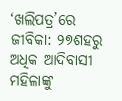‘ଖଲିପତ୍ର’ରେ ଜୀବିକା: ୨୭ଶହରୁ ଅଧିକ ଆଦିବାସୀ ମହିଳାଙ୍କୁ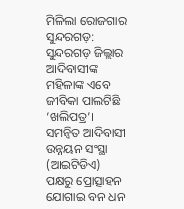ମିଳିଲା ରୋଜଗାର
ସୁନ୍ଦରଗଡ଼: ସୁନ୍ଦରଗଡ଼ ଜିଲ୍ଲାର ଆଦିବାସୀଙ୍କ ମହିଳାଙ୍କ ଏବେ ଜୀବିକା ପାଲଟିଛି ‘ଖଲିପତ୍ର’। ସମନ୍ୱିତ ଆଦିବାସୀ ଉନ୍ନୟନ ସଂସ୍ଥା (ଆଇଟିଡିଏ) ପକ୍ଷରୁ ପ୍ରୋତ୍ସାହନ ଯୋଗାଇ ବନ ଧନ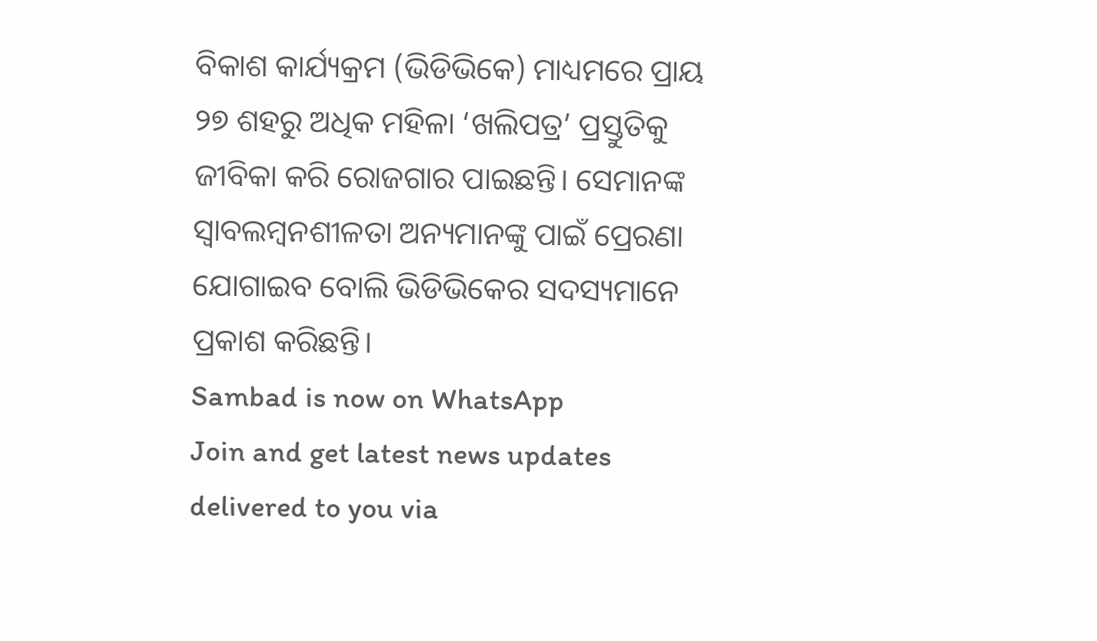ବିକାଶ କାର୍ଯ୍ୟକ୍ରମ (ଭିଡିଭିକେ) ମାଧ୍ୟମରେ ପ୍ରାୟ ୨୭ ଶହରୁ ଅଧିକ ମହିଳା ‘ଖଲିପତ୍ର’ ପ୍ରସ୍ତୁତିକୁ ଜୀବିକା କରି ରୋଜଗାର ପାଇଛନ୍ତି। ସେମାନଙ୍କ ସ୍ବାବଲମ୍ବନଶୀଳତା ଅନ୍ୟମାନଙ୍କୁ ପାଇଁ ପ୍ରେରଣା ଯୋଗାଇବ ବୋଲି ଭିଡିଭିକେର ସଦସ୍ୟମାନେ ପ୍ରକାଶ କରିଛନ୍ତି।
Sambad is now on WhatsApp
Join and get latest news updates delivered to you via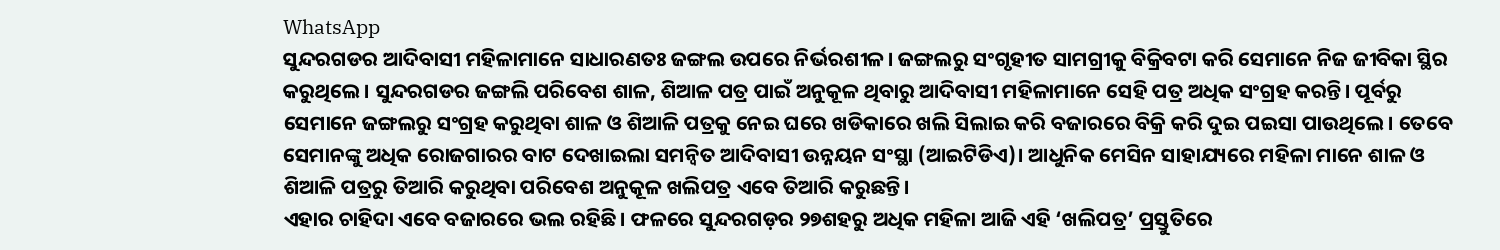WhatsApp
ସୁନ୍ଦରଗଡର ଆଦିବାସୀ ମହିଳାମାନେ ସାଧାରଣତଃ ଜଙ୍ଗଲ ଉପରେ ନିର୍ଭରଶୀଳ। ଜଙ୍ଗଲରୁ ସଂଗୃହୀତ ସାମଗ୍ରୀକୁ ବିକ୍ରିବଟା କରି ସେମାନେ ନିଜ ଜୀବିକା ସ୍ଥିର କରୁଥିଲେ। ସୁନ୍ଦରଗଡର ଜଙ୍ଗଲି ପରିବେଶ ଶାଳ, ଶିଆଳ ପତ୍ର ପାଇଁ ଅନୁକୂଳ ଥିବାରୁ ଆଦିବାସୀ ମହିଳାମାନେ ସେହି ପତ୍ର ଅଧିକ ସଂଗ୍ରହ କରନ୍ତି। ପୂର୍ବରୁ ସେମାନେ ଜଙ୍ଗଲରୁ ସଂଗ୍ରହ କରୁଥିବା ଶାଳ ଓ ଶିଆଳି ପତ୍ରକୁ ନେଇ ଘରେ ଖଡିକାରେ ଖଲି ସିଲାଇ କରି ବଜାରରେ ବିକ୍ରି କରି ଦୁଇ ପଇସା ପାଉଥିଲେ। ତେବେ ସେମାନଙ୍କୁ ଅଧିକ ରୋଜଗାରର ବାଟ ଦେଖାଇଲା ସମନ୍ବିତ ଆଦିବାସୀ ଉନ୍ନୟନ ସଂସ୍ଥା (ଆଇଟିଡିଏ)। ଆଧୁନିକ ମେସିନ ସାହାଯ୍ୟରେ ମହିଳା ମାନେ ଶାଳ ଓ ଶିଆଳି ପତ୍ରରୁ ତିଆରି କରୁଥିବା ପରିବେଶ ଅନୁକୂଳ ଖଲିପତ୍ର ଏବେ ତିଆରି କରୁଛନ୍ତି।
ଏହାର ଚାହିଦା ଏବେ ବଜାରରେ ଭଲ ରହିଛି। ଫଳରେ ସୁନ୍ଦରଗଡ଼ର ୨୭ଶହରୁ ଅଧିକ ମହିଳା ଆଜି ଏହି ‘ଖଲିପତ୍ର’ ପ୍ରସ୍ତୁତିରେ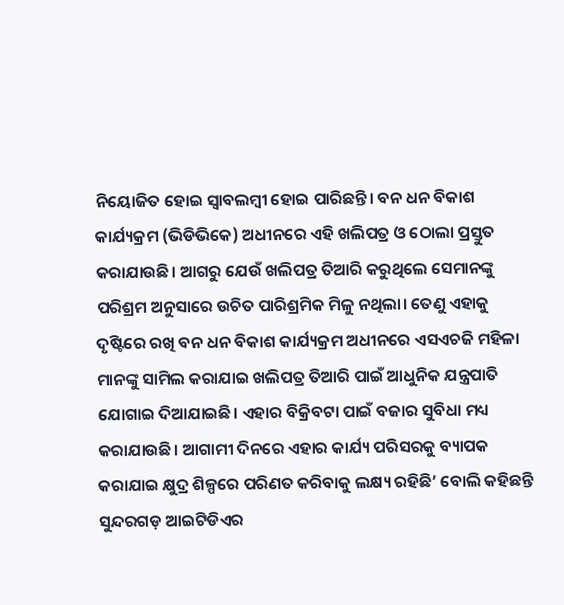ନିୟୋଜିତ ହୋଇ ସ୍ୱାବଲମ୍ବୀ ହୋଇ ପାରିଛନ୍ତି। ବନ ଧନ ବିକାଶ କାର୍ଯ୍ୟକ୍ରମ (ଭିଡିଭିକେ) ଅଧୀନରେ ଏହି ଖଲିପତ୍ର ଓ ଠୋଲା ପ୍ରସ୍ତୁତ କରାଯାଉଛି। ଆଗରୁ ଯେଉଁ ଖଲିପତ୍ର ତିଆରି କରୁଥିଲେ ସେମାନଙ୍କୁ ପରିଶ୍ରମ ଅନୁସାରେ ଉଚିତ ପାରିଶ୍ରମିକ ମିଳୁ ନଥିଲା। ତେଣୁ ଏହାକୁ ଦୃଷ୍ଟିରେ ରଖି ବନ ଧନ ବିକାଶ କାର୍ଯ୍ୟକ୍ରମ ଅଧୀନରେ ଏସଏଚଜି ମହିଳା ମାନଙ୍କୁ ସାମିଲ କରାଯାଇ ଖଲିପତ୍ର ତିଆରି ପାଇଁ ଆଧୁନିକ ଯନ୍ତ୍ରପାତି ଯୋଗାଇ ଦିଆଯାଇଛି। ଏହାର ବିକ୍ରିବଟା ପାଇଁ ବଜାର ସୁବିଧା ମଧ୍ୟ କରାଯାଉଛି। ଆଗାମୀ ଦିନରେ ଏହାର କାର୍ଯ୍ୟ ପରିସରକୁ ବ୍ୟାପକ କରାଯାଇ କ୍ଷୁଦ୍ର ଶିଳ୍ପରେ ପରିଣତ କରିବାକୁ ଲକ୍ଷ୍ୟ ରହିଛି’ ବୋଲି କହିଛନ୍ତି ସୁନ୍ଦରଗଡ଼ ଆଇଟିଡିଏର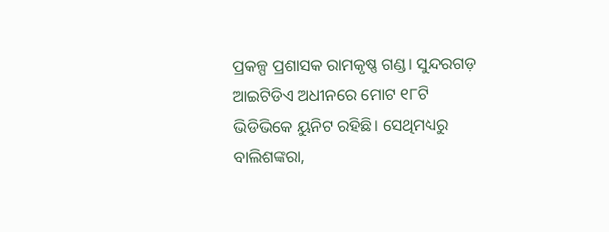ପ୍ରକଳ୍ପ ପ୍ରଶାସକ ରାମକୃଷ୍ଣ ଗଣ୍ଡ। ସୁନ୍ଦରଗଡ଼ ଆଇଟିଡିଏ ଅଧୀନରେ ମୋଟ ୧୮ଟି ଭିଡିଭିକେ ୟୁନିଟ ରହିଛି। ସେଥିମଧ୍ୟରୁ ବାଲିଶଙ୍କରା,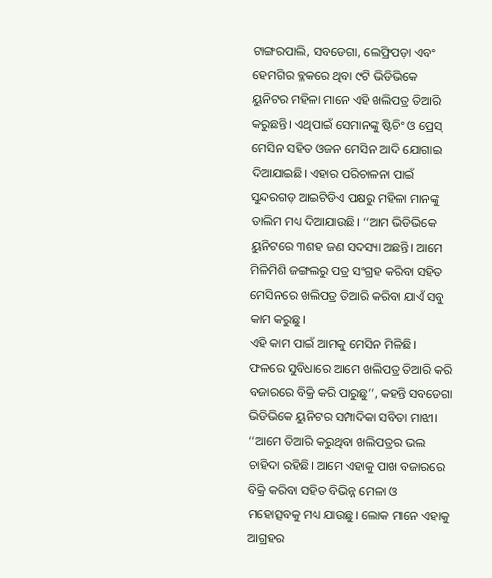ଟାଙ୍ଗରପାଲି, ସବଡେଗା, ଲେଫ୍ରିପଡ଼ା ଏବଂ ହେମଗିର ବ୍ଳକରେ ଥିବା ୯ଟି ଭିଡିଭିକେ ୟୁନିଟର ମହିଳା ମାନେ ଏହି ଖଲିପତ୍ର ତିଆରି କରୁଛନ୍ତି। ଏଥିପାଇଁ ସେମାନଙ୍କୁ ଷ୍ଟିଚିଂ ଓ ପ୍ରେସ୍ ମେସିନ ସହିତ ଓଜନ ମେସିନ ଆଦି ଯୋଗାଇ ଦିଆଯାଇଛି। ଏହାର ପରିଚାଳନା ପାଇଁ ସୁନ୍ଦରଗଡ଼ ଆଇଟିଡିଏ ପକ୍ଷରୁ ମହିଳା ମାନଙ୍କୁ ତାଲିମ ମଧ୍ୟ ଦିଆଯାଉଛି। ‘‘ଆମ ଭିଡିଭିକେ ୟୁନିଟରେ ୩ଶହ ଜଣ ସଦସ୍ୟା ଅଛନ୍ତି। ଆମେ ମିଳିମିଶି ଜଙ୍ଗଲରୁ ପତ୍ର ସଂଗ୍ରହ କରିବା ସହିତ ମେସିନରେ ଖଲିପତ୍ର ତିଆରି କରିବା ଯାଏଁ ସବୁ କାମ କରୁଛୁ।
ଏହି କାମ ପାଇଁ ଆମକୁ ମେସିନ ମିଳିଛି। ଫଳରେ ସୁବିଧାରେ ଆମେ ଖଲିପତ୍ର ତିଆରି କରି ବଜାରରେ ବିକ୍ରି କରି ପାରୁଛୁ’’, କହନ୍ତି ସବଡେଗା ଭିଡିଭିକେ ୟୁନିଟର ସମ୍ପାଦିକା ସବିତା ମାଝୀ। ‘‘ଆମେ ତିଆରି କରୁଥିବା ଖଲିପତ୍ରର ଭଲ ଚାହିଦା ରହିଛି। ଆମେ ଏହାକୁ ପାଖ ବଜାରରେ ବିକ୍ରି କରିବା ସହିତ ବିଭିନ୍ନ ମେଳା ଓ ମହୋତ୍ସବକୁ ମଧ୍ୟ ଯାଉଛୁ। ଲୋକ ମାନେ ଏହାକୁ ଆଗ୍ରହର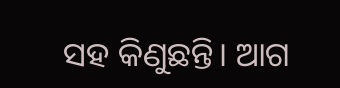ସହ କିଣୁଛନ୍ତି। ଆଗ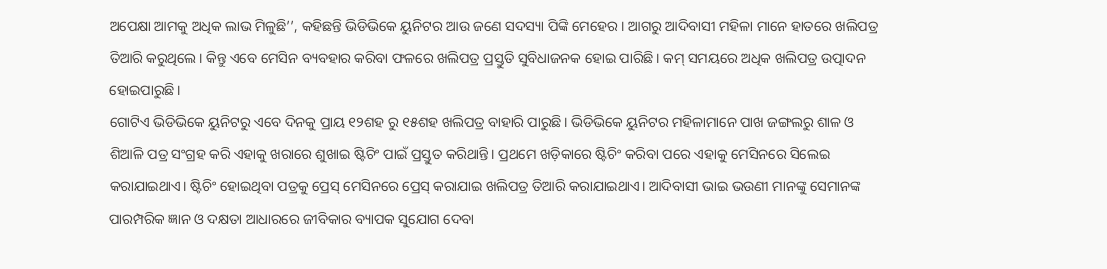ଅପେକ୍ଷା ଆମକୁ ଅଧିକ ଲାଭ ମିଳୁଛି’’, କହିଛନ୍ତି ଭିଡିଭିକେ ୟୁନିଟର ଆଉ ଜଣେ ସଦସ୍ୟା ପିଙ୍କି ମେହେର। ଆଗରୁ ଆଦିବାସୀ ମହିଳା ମାନେ ହାତରେ ଖଲିପତ୍ର ତିଆରି କରୁଥିଲେ। କିନ୍ତୁ ଏବେ ମେସିନ ବ୍ୟବହାର କରିବା ଫଳରେ ଖଲିପତ୍ର ପ୍ରସ୍ତୁତି ସୁବିଧାଜନକ ହୋଇ ପାରିଛି। କମ୍ ସମୟରେ ଅଧିକ ଖଲିପତ୍ର ଉତ୍ପାଦନ ହୋଇପାରୁଛି।
ଗୋଟିଏ ଭିଡିଭିକେ ୟୁନିଟରୁ ଏବେ ଦିନକୁ ପ୍ରାୟ ୧୨ଶହ ରୁ ୧୫ଶହ ଖଲିପତ୍ର ବାହାରି ପାରୁଛି। ଭିଡିଭିକେ ୟୁନିଟର ମହିଳାମାନେ ପାଖ ଜଙ୍ଗଲରୁ ଶାଳ ଓ ଶିଆଳି ପତ୍ର ସଂଗ୍ରହ କରି ଏହାକୁ ଖରାରେ ଶୁଖାଇ ଷ୍ଟିଚିଂ ପାଇଁ ପ୍ରସ୍ତୁତ କରିଥାନ୍ତି। ପ୍ରଥମେ ଖଡ଼ିକାରେ ଷ୍ଟିଚିଂ କରିବା ପରେ ଏହାକୁ ମେସିନରେ ସିଲେଇ କରାଯାଇଥାଏ। ଷ୍ଟିଚିଂ ହୋଇଥିବା ପତ୍ରକୁ ପ୍ରେସ୍ ମେସିନରେ ପ୍ରେସ୍ କରାଯାଇ ଖଲିପତ୍ର ତିଆରି କରାଯାଇଥାଏ। ଆଦିବାସୀ ଭାଇ ଭଉଣୀ ମାନଙ୍କୁ ସେମାନଙ୍କ ପାରମ୍ପରିକ ଜ୍ଞାନ ଓ ଦକ୍ଷତା ଆଧାରରେ ଜୀବିକାର ବ୍ୟାପକ ସୁଯୋଗ ଦେବା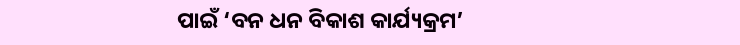ପାଇଁ ‘ବନ ଧନ ବିକାଶ କାର୍ଯ୍ୟକ୍ରମ’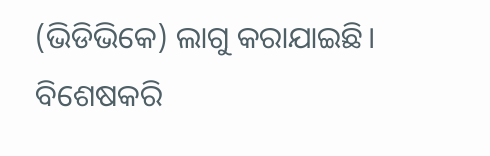(ଭିଡିଭିକେ) ଲାଗୁ କରାଯାଇଛି। ବିଶେଷକରି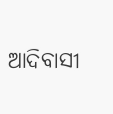ଆଦିବାସୀ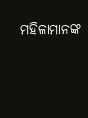ମହିଳାମାନଙ୍କ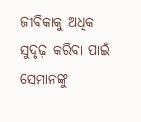ଜୀବିକାକୁ ଅଧିକ ସୁଦୃଢ଼ କରିବା ପାଇଁ ସେମାନଙ୍କୁ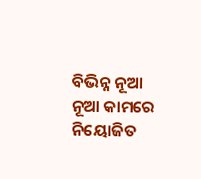ବିଭିନ୍ନ ନୂଆ ନୂଆ କାମରେ ନିୟୋଜିତ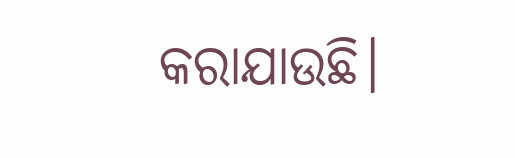କରାଯାଉଛି।